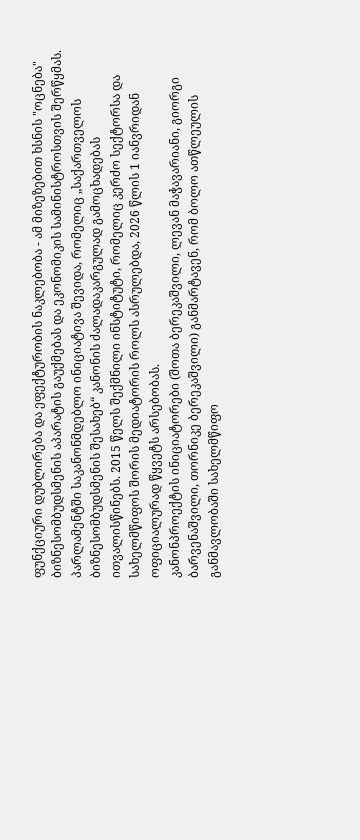ფუნქციური დუბლირება და ეფექტურობის ნაკლებობა - ამ მიზეზებით ხსნის "ოცნება" ბიზნესომბუდსმენის აპარატის გაუქმებას და ეკონომიკის სამინისტროსთვის შერწყმას.
პარლამენტში საკანონმდებლო ინიციატივა შევიდა, რომელიც „საქართველოს ბიზნესომბუდსმენის შესახებ“ კანონის ძალადაკარგულად გამოცხადებას ითვალისწინებს. 2015 წელს შექმნილი ინსტიტუტი, რომელიც კერძო სექტორსა და სახელმწიფოს შორის მედიატორის როლს ასრულებდა, 2026 წლის 1 იანვრიდან ოფიციალურად წყვეტს არსებობას.
კანონპროექტის ინიციატორები (შოთა ბერეკაშვილი, ლევან მაჭავარიანი, გიორგი ბარვენაშვილი, თორნიკე ბერეკაშვილი) განმარტავენ, რომ ბოლო ათწლეულის განმავლობაში სახელმწიფო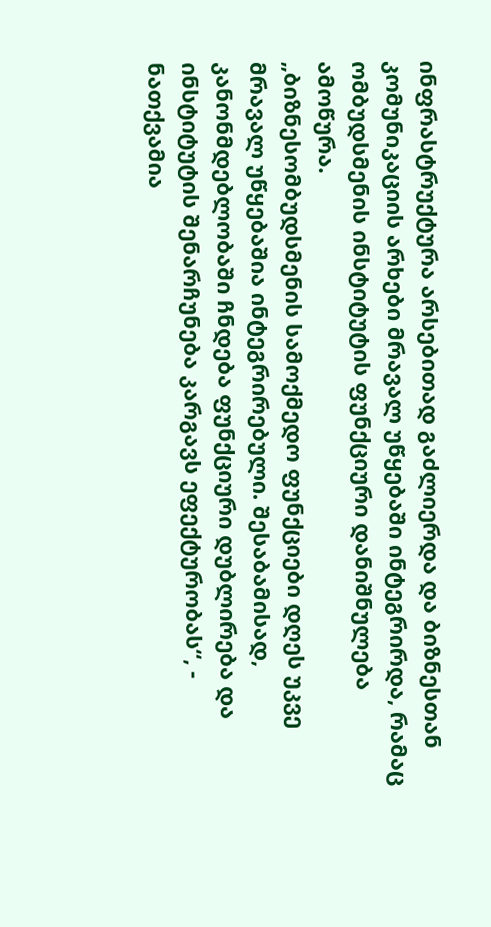ინფრასტრუქტურა არსებითად გაძლიერდა და ბიზნესთან კომუნიკაციის არხები მრავალ უწყებაში ინტეგრირდა, რამაც ომბუდსმენის ინსტიტუტის ფუნქციური დანიშნულება ამოწურა.
„ბიზნესომბუდსმენის სამოქმედო ფუნქციები დღეს უკვე მრავალ უწყებაშია ინტეგრირებული. შესაბამისად, კანონმდებლობაში ჩნდება ფუნქციური დუბლირება და ინსტიტუტის შენარჩუნება კარგავს ეფექტურობას“, - ნათქვამია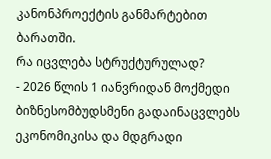კანონპროექტის განმარტებით ბარათში.
რა იცვლება სტრუქტურულად?
- 2026 წლის 1 იანვრიდან მოქმედი ბიზნესომბუდსმენი გადაინაცვლებს ეკონომიკისა და მდგრადი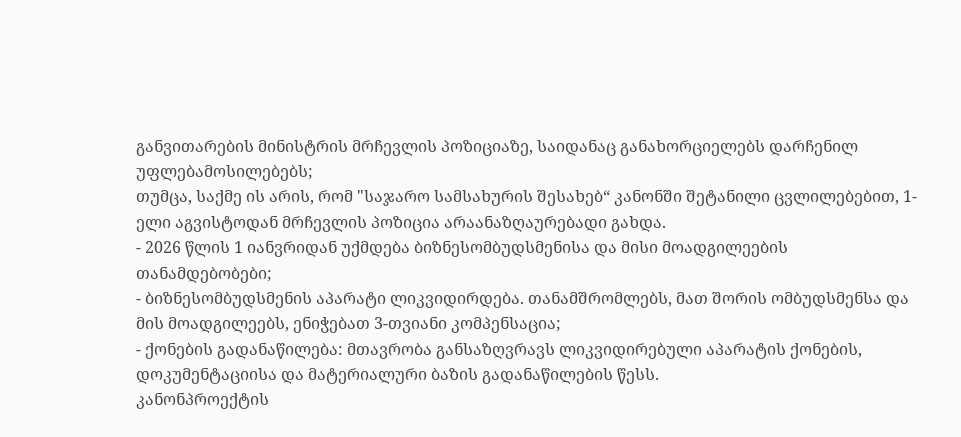განვითარების მინისტრის მრჩევლის პოზიციაზე, საიდანაც განახორციელებს დარჩენილ უფლებამოსილებებს;
თუმცა, საქმე ის არის, რომ "საჯარო სამსახურის შესახებ“ კანონში შეტანილი ცვლილებებით, 1-ელი აგვისტოდან მრჩევლის პოზიცია არაანაზღაურებადი გახდა.
- 2026 წლის 1 იანვრიდან უქმდება ბიზნესომბუდსმენისა და მისი მოადგილეების თანამდებობები;
- ბიზნესომბუდსმენის აპარატი ლიკვიდირდება. თანამშრომლებს, მათ შორის ომბუდსმენსა და მის მოადგილეებს, ენიჭებათ 3-თვიანი კომპენსაცია;
- ქონების გადანაწილება: მთავრობა განსაზღვრავს ლიკვიდირებული აპარატის ქონების, დოკუმენტაციისა და მატერიალური ბაზის გადანაწილების წესს.
კანონპროექტის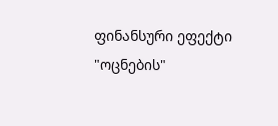ფინანსური ეფექტი
"ოცნების"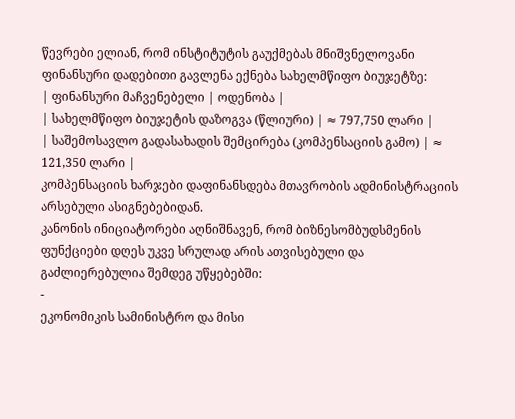წევრები ელიან, რომ ინსტიტუტის გაუქმებას მნიშვნელოვანი ფინანსური დადებითი გავლენა ექნება სახელმწიფო ბიუჯეტზე:
| ფინანსური მაჩვენებელი | ოდენობა |
| სახელმწიფო ბიუჯეტის დაზოგვა (წლიური) | ≈ 797,750 ლარი |
| საშემოსავლო გადასახადის შემცირება (კომპენსაციის გამო) | ≈ 121,350 ლარი |
კომპენსაციის ხარჯები დაფინანსდება მთავრობის ადმინისტრაციის არსებული ასიგნებებიდან.
კანონის ინიციატორები აღნიშნავენ, რომ ბიზნესომბუდსმენის ფუნქციები დღეს უკვე სრულად არის ათვისებული და გაძლიერებულია შემდეგ უწყებებში:
-
ეკონომიკის სამინისტრო და მისი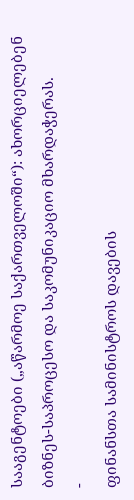სააგენტოები („აწარმოე საქართველოში“): ახორციელებენ ბიზნეს-საპროცესო და საკომუნიკაციო მხარდაჭერას.
-
ფინანსთა სამინისტროს დავების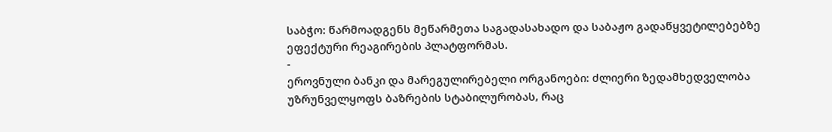საბჭო: წარმოადგენს მეწარმეთა საგადასახადო და საბაჟო გადაწყვეტილებებზე ეფექტური რეაგირების პლატფორმას.
-
ეროვნული ბანკი და მარეგულირებელი ორგანოები: ძლიერი ზედამხედველობა უზრუნველყოფს ბაზრების სტაბილურობას, რაც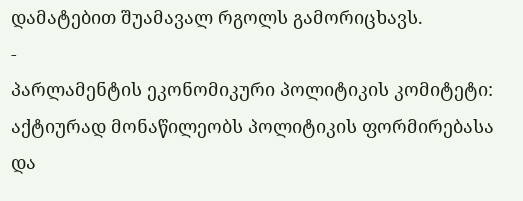დამატებით შუამავალ რგოლს გამორიცხავს.
-
პარლამენტის ეკონომიკური პოლიტიკის კომიტეტი: აქტიურად მონაწილეობს პოლიტიკის ფორმირებასა და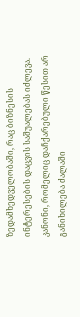ზედამხედველობაში, რაც ბიზნესის ინტერესების დაცვის საშუალებას იძლევა.
კანონი, რომელიც დაჩქარებული წესით არ განიხილება ძალაში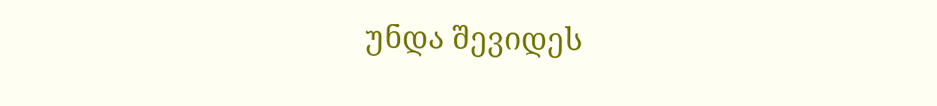უნდა შევიდეს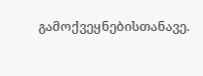გამოქვეყნებისთანავე.